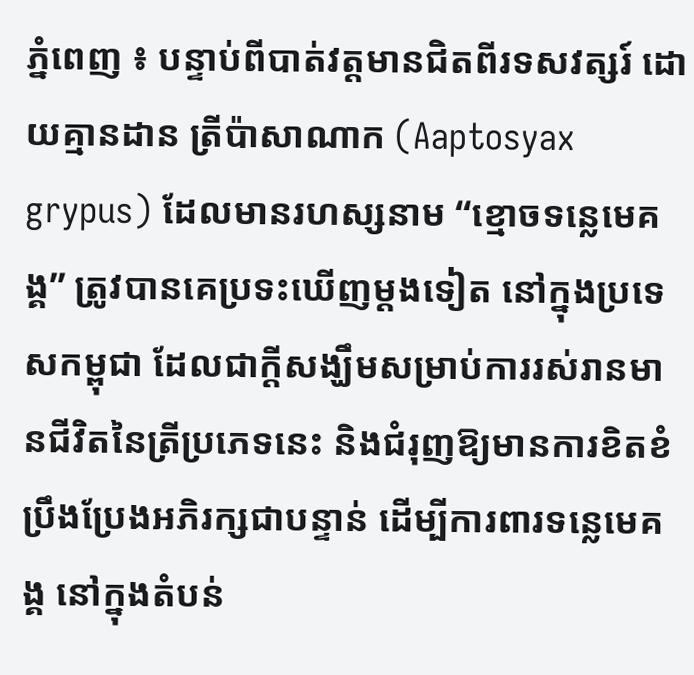ភ្នំពេញ ៖ បន្ទាប់ពីបាត់វត្តមានជិតពីរទសវត្សរ៍ ដោយគ្មានដាន ត្រីប៉ាសាណាក (Aaptosyax grypus) ដែលមានរហស្សនាម “ខ្មោចទន្លេមេគង្គ” ត្រូវបានគេប្រទះឃើញម្តងទៀត នៅក្នុងប្រទេសកម្ពុជា ដែលជាក្តីសង្ឃឹមសម្រាប់ការរស់រានមានជីវិតនៃត្រីប្រភេទនេះ និងជំរុញឱ្យមានការខិតខំប្រឹងប្រែងអភិរក្សជាបន្ទាន់ ដើម្បីការពារទន្លេមេគង្គ នៅក្នុងតំបន់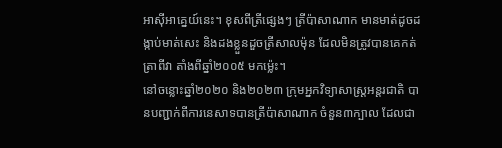អាស៊ីអាគ្នេយ៍នេះ។ ខុសពីត្រីផ្សេងៗ ត្រីប៉ាសាណាក មានមាត់ដូចដង្កាប់មាត់សេះ និងដងខ្លួនដួចត្រីសាលម៉ុន ដែលមិនត្រូវបានគេកត់ត្រាពីវា តាំងពីឆ្នាំ២០០៥ មកម៉្លេះ។
នៅចន្លោះឆ្នាំ២០២០ និង២០២៣ ក្រុមអ្នកវិទ្យាសាស្ត្រអន្តរជាតិ បានបញ្ជាក់ពីការនេសាទបានត្រីប៉ាសាណាក ចំនួន៣ក្បាល ដែលជា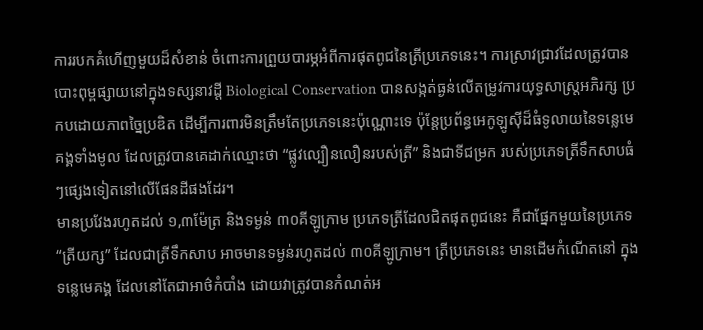ការរបកគំហើញមួយដ៏សំខាន់ ចំពោះការព្រួយបារម្ភអំពីការផុតពូជនៃត្រីប្រភេទនេះ។ ការស្រាវជ្រាវដែលត្រូវបានបោះពុម្ពផ្សាយនៅក្នុងទស្សនាវដ្តី Biological Conservation បានសង្កត់ធ្ងន់លើតម្រូវការយុទ្ធសាស្ត្រអភិរក្ស ប្រកបដោយភាពច្នៃប្រឌិត ដើម្បីការពារមិនត្រឹមតែប្រភេទនេះប៉ុណ្ណោះទេ ប៉ុន្តែប្រព័ន្ធអេកូឡូស៊ីដ៏ធំទូលាយនៃទន្លេមេគង្គទាំងមូល ដែលត្រូវបានគេដាក់ឈ្មោះថា “ផ្លូវល្បឿនលឿនរបស់ត្រី” និងជាទីជម្រក របស់ប្រភេទត្រីទឹកសាបធំៗផ្សេងទៀតនៅលើផែនដីផងដែរ។
មានប្រវែងរហូតដល់ ១,៣ម៉ែត្រ និងទម្ងន់ ៣០គីឡូក្រាម ប្រភេទត្រីដែលជិតផុតពូជនេះ គឺជាផ្នែកមួយនៃប្រភេទ “ត្រីយក្ស” ដែលជាត្រីទឹកសាប អាចមានទម្ងន់រហូតដល់ ៣០គីឡូក្រាម។ ត្រីប្រភេទនេះ មានដើមកំណើតនៅ ក្នុងទន្លេមេគង្គ ដែលនៅតែជាអាថ៌កំបាំង ដោយវាត្រូវបានកំណត់អ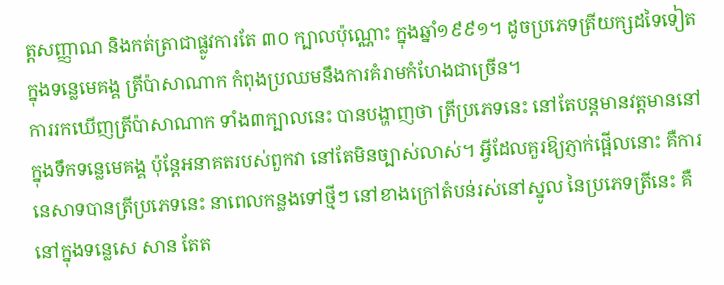ត្តសញ្ញាណ និងកត់ត្រាជាផ្លូវការតែ ៣០ ក្បាលប៉ុណ្ណោះ ក្នុងឆ្នាំ១៩៩១។ ដូចប្រភេទត្រីយក្សដទៃទៀត ក្នុងទន្លេមេគង្គ ត្រីប៉ាសាណាក កំពុងប្រឈមនឹងការគំរាមកំហែងជាច្រើន។
ការរកឃើញត្រីប៉ាសាណាក ទាំង៣ក្បាលនេះ បានបង្ហាញថា ត្រីប្រភេទនេះ នៅតែបន្តមានវត្តមាននៅក្នុងទឹកទន្លេមេគង្គ ប៉ុន្តែអនាគតរបស់ពួកវា នៅតែមិនច្បាស់លាស់។ អ្វីដែលគួរឱ្យភ្ញាក់ផ្អើលនោះ គឺការនេសាទបានត្រីប្រភេទនេះ នាពេលកន្លងទៅថ្មីៗ នៅខាងក្រៅតំបន់រស់នៅស្នូល នៃប្រភេទត្រីនេះ គឺនៅក្នុងទន្លេសេ សាន តែត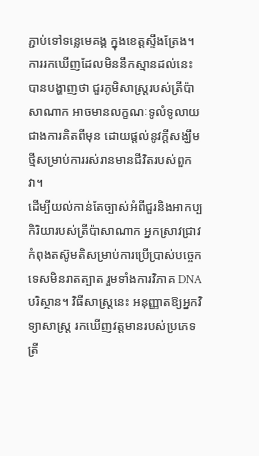ភ្ជាប់ទៅទន្លេមេគង្គ ក្នុងខេត្តស្ទឹងត្រែង។ ការរកឃើញដែលមិននឹកស្មានដល់នេះ បានបង្ហាញថា ជួរភូមិសាស្ត្ររបស់ត្រីប៉ាសាណាក អាចមានលក្ខណៈទូលំទូលាយជាងការគិតពីមុន ដោយផ្តល់នូវក្តីសង្ឃឹមថ្មីសម្រាប់ការរស់រានមានជីវិតរបស់ពួកវា។
ដើម្បីយល់កាន់តែច្បាស់អំពីជួរនិងអាកប្បកិរិយារបស់ត្រីប៉ាសាណាក អ្នកស្រាវជ្រាវកំពុងតស៊ូមតិសម្រាប់ការប្រើប្រាស់បច្ចេកទេសមិនរាតត្បាត រួមទាំងការវិភាគ DNA បរិស្ថាន។ វិធីសាស្ត្រនេះ អនុញ្ញាតឱ្យអ្នកវិទ្យាសាស្ត្រ រកឃើញវត្តមានរបស់ប្រភេទត្រី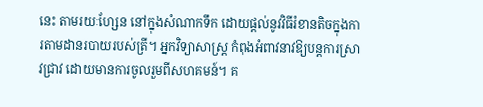នេះ តាមរយៈហ្សែន នៅក្នុងសំណាកទឹក ដោយផ្តល់នូវវិធីរំខានតិចក្នុងការតាមដានរបាយរបស់ត្រី។ អ្នកវិទ្យាសាស្ត្រ កំពុងអំពាវនាវឱ្យបន្តការស្រាវជ្រាវ ដោយមានការចូលរួមពីសហគមន៍។ គ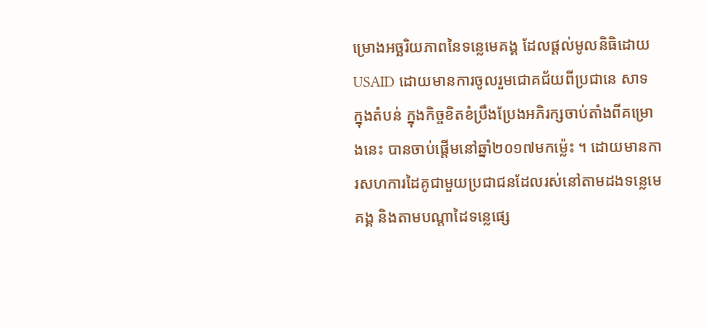ម្រោងអច្ឆរិយភាពនៃទន្លេមេគង្គ ដែលផ្តល់មូលនិធិដោយ USAID ដោយមានការចូលរួមជោគជ័យពីប្រជានេ សាទ ក្នុងតំបន់ ក្នុងកិច្ចខិតខំប្រឹងប្រែងអភិរក្សចាប់តាំងពីគម្រោងនេះ បានចាប់ផ្តើមនៅឆ្នាំ២០១៧មកម៉្លេះ ។ ដោយមានការសហការដៃគូជាមួយប្រជាជនដែលរស់នៅតាមដងទន្លេមេគង្គ និងតាមបណ្តាដៃទន្លេផ្សេ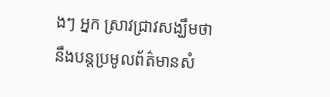ងៗ អ្នក ស្រាវជ្រាវសង្ឃឹមថា នឹងបន្តប្រមូលព័ត៌មានសំ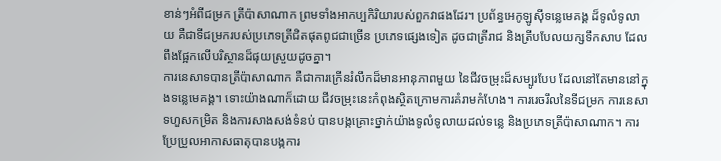ខាន់ៗអំពីជម្រក ត្រីប៉ាសាណាក ព្រមទាំងអាកប្បកិរិយារបស់ពួកវាផងដែរ។ ប្រព័ន្ធអេកូឡូស៊ីទន្លេមេគង្គ ដ៏ទូលំទូលាយ គឺជាទីជម្រករបស់ប្រភេទត្រីជិតផុតពូជជាច្រើន ប្រភេទផ្សេងទៀត ដូចជាត្រីរាជ និងត្រីបបែលយក្សទឹកសាប ដែលពឹងផ្អែកលើបរិស្ថានដ៏ផុយស្រួយដូចគ្នា។
ការនេសាទបានត្រីប៉ាសាណាក គឺជាការក្រើនរំលឹកដ៏មានអានុភាពមួយ នៃជីវចម្រុះដ៏សម្បូរបែប ដែលនៅតែមាននៅក្នុងទន្លេមេគង្គ។ ទោះយ៉ាងណាក៏ដោយ ជីវចម្រុះនេះកំពុងស្ថិតក្រោមការគំរាមកំហែង។ ការរេចរឹលនៃទីជម្រក ការនេសាទហួសកម្រិត និងការសាងសង់ទំនប់ បានបង្កគ្រោះថ្នាក់យ៉ាងទូលំទូលាយដល់ទន្លេ និងប្រភេទត្រីប៉ាសាណាក។ ការប្រែប្រួលអាកាសធាតុបានបង្កការ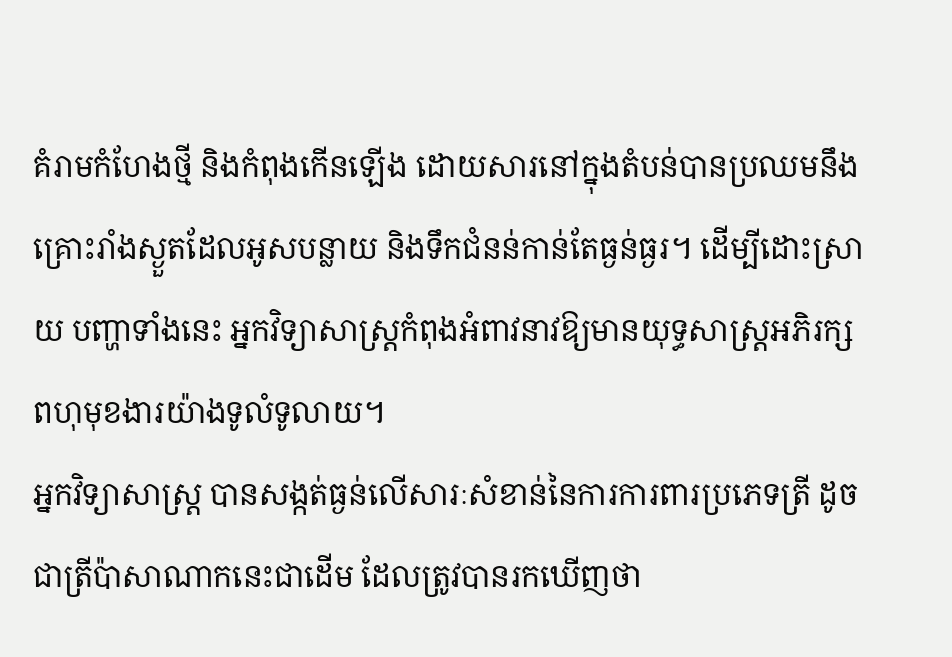គំរាមកំហែងថ្មី និងកំពុងកើនឡើង ដោយសារនៅក្នុងតំបន់បានប្រឈមនឹងគ្រោះរាំងស្ងួតដែលអូសបន្លាយ និងទឹកជំនន់កាន់តែធ្ងន់ធ្ងរ។ ដើម្បីដោះស្រាយ បញ្ហាទាំងនេះ អ្នកវិទ្យាសាស្ត្រកំពុងអំពាវនាវឱ្យមានយុទ្ធសាស្ត្រអភិរក្សពហុមុខងារយ៉ាងទូលំទូលាយ។
អ្នកវិទ្យាសាស្ត្រ បានសង្កត់ធ្ងន់លើសារៈសំខាន់នៃការការពារប្រភេទត្រី ដូចជាត្រីប៉ាសាណាកនេះជាដើម ដែលត្រូវបានរកឃើញថា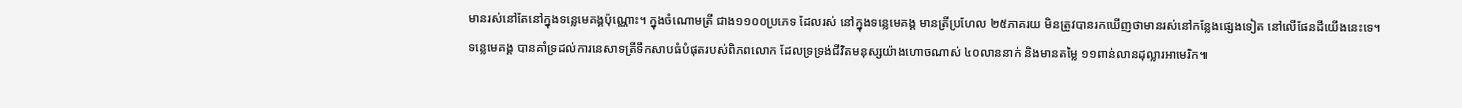មានរស់នៅតែនៅក្នុងទន្លេមេគង្គប៉ុណ្ណោះ។ ក្នុងចំណោមត្រី ជាង១១០០ប្រភេទ ដែលរស់ នៅក្នុងទន្លេមេគង្គ មានត្រីប្រហែល ២៥ភាគរយ មិនត្រូវបានរកឃើញថាមានរស់នៅកន្លែងផ្សេងទៀត នៅលើផែនដីយើងនេះទេ។ ទន្លេមេគង្គ បានគាំទ្រដល់ការនេសាទត្រីទឹកសាបធំបំផុតរបស់ពិភពលោក ដែលទ្រទ្រង់ជីវិតមនុស្សយ៉ាងហោចណាស់ ៤០លាននាក់ និងមានតម្លៃ ១១ពាន់លានដុល្លារអាមេរិក៕